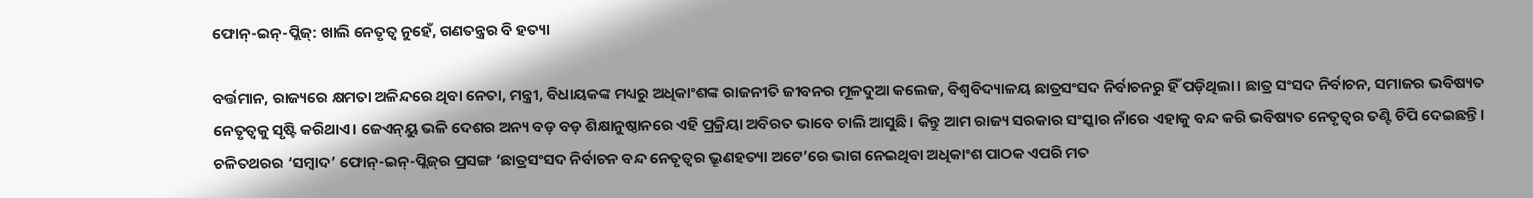ଫୋନ୍‌-ଇନ୍‌-ପ୍ଲିଜ୍‌: ଖାଲି ନେତୃତ୍ବ ନୁହେଁ, ଗଣତନ୍ତ୍ରର ବି ହତ୍ୟା

ବର୍ତ୍ତମାନ, ରାଜ୍ୟରେ କ୍ଷମତା ଅଳିନ୍ଦରେ ଥିବା ନେତା, ମନ୍ତ୍ରୀ, ବିଧାୟକଙ୍କ ମଧ୍ୟରୁ ଅଧିକାଂଶଙ୍କ ରାଜନୀତି ଜୀବନର ମୂଳଦୁଆ କଲେଜ, ବିଶ୍ବବିଦ୍ୟାଳୟ ଛାତ୍ରସଂସଦ ନିର୍ବାଚନରୁ ହିଁ ପଡ଼ିଥିଲା। ଛାତ୍ର ସଂସଦ ନିର୍ବାଚନ, ସମାଜର ଭବିଷ୍ୟତ ନେତୃତ୍ବକୁ ସୃଷ୍ଟି କରିଥାଏ। ଜେଏନ୍‌ୟୁ ଭଳି ଦେଶର ଅନ୍ୟ ବଡ଼ ବଡ଼ ଶିକ୍ଷାନୁଷ୍ଠାନରେ ଏହି ପ୍ରକ୍ରିୟା ଅବିରତ ଭାବେ ଚାଲି ଆସୁଛି। କିନ୍ତୁ ଆମ ରାଜ୍ୟ ସରକାର ସଂସ୍କାର ନାଁରେ ଏହାକୁ ବନ୍ଦ କରି ଭବିଷ୍ୟତ ନେତୃତ୍ବର ତଣ୍ଟି ଚିପି ଦେଇଛନ୍ତି। ଚଳିତଥରର ‘ସମ୍ବାଦ’ ଫୋନ୍‌-ଇନ୍‌-ପ୍ଲିଜ୍‌ର ପ୍ରସଙ୍ଗ ‘ଛାତ୍ରସଂସଦ ନିର୍ବାଚନ ବନ୍ଦ ନେତୃତ୍ବର ଭ୍ରୂଣହତ୍ୟା ଅଟେ’ରେ ଭାଗ ନେଇଥିବା ଅଧିକାଂଶ ପାଠକ ଏପରି ମତ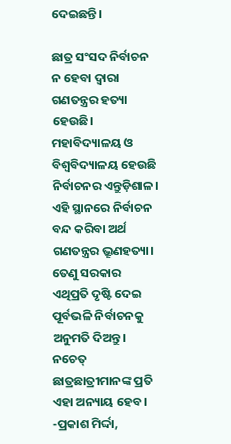ଦେଇଛନ୍ତି।

ଛାତ୍ର ସଂସଦ ନିର୍ବାଚନ ନ ହେବା ଦ୍ବାରା ଗଣତନ୍ତ୍ରର ହତ୍ୟା ହେଉଛି। ମହାବିଦ୍ୟାଳୟ ଓ ବିଶ୍ବବିଦ୍ୟାଳୟ ହେଉଛି ନିର୍ବାଚନର ଏନ୍ତୁଡ଼ିଶାଳ। ଏହି ସ୍ଥାନରେ ନିର୍ବାଚନ ବନ୍ଦ କରିବା ଅର୍ଥ ଗଣତନ୍ତ୍ରର ଭ୍ରୂଣହତ୍ୟା। ତେଣୁ ସରକାର ଏଥିପ୍ରତି ଦୃଷ୍ଟି ଦେଇ ପୂର୍ବଭଳି ନିର୍ବାଚନକୁ ଅନୁମତି ଦିଅନ୍ତୁ। ନଚେତ୍‌ ଛାତ୍ରଛାତ୍ରୀମାନଙ୍କ ପ୍ରତି ଏହା ଅନ୍ୟାୟ ହେବ।
-ପ୍ରକାଶ ମିର୍ଦ୍ଦା,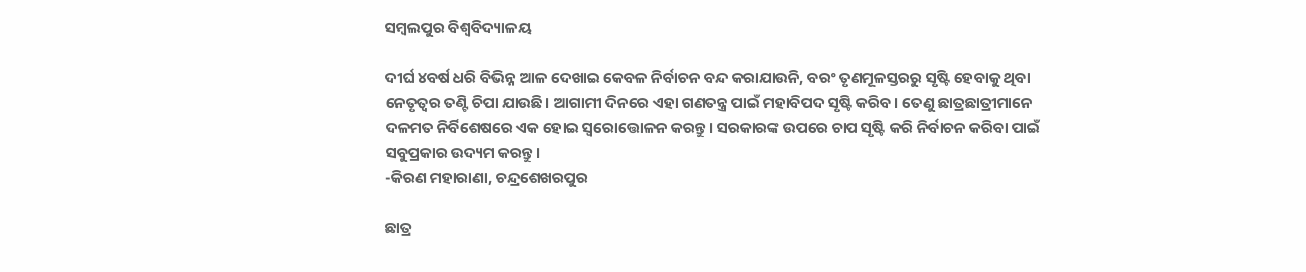ସମ୍ବଲପୁର ବିଶ୍ବବିଦ୍ୟାଳୟ

ଦୀର୍ଘ ୪ବର୍ଷ ଧରି ବିଭିନ୍ନ ଆଳ ଦେଖାଇ କେବଳ ନିର୍ବାଚନ ବନ୍ଦ କରାଯାଉନି, ବରଂ ତୃଣମୂଳସ୍ତରରୁ ସୃଷ୍ଟି ହେବାକୁ ଥିବା ନେତୃତ୍ବର ତଣ୍ଟି ଚିପା ଯାଉଛି। ଆଗାମୀ ଦିନରେ ଏହା ଗଣତନ୍ତ୍ର ପାଇଁ ମହାବିପଦ ସୃଷ୍ଟି କରିବ। ତେଣୁ ଛାତ୍ରଛାତ୍ରୀମାନେ ଦଳମତ ନିର୍ବିଶେଷରେ ଏକ‌ ହୋଇ ସ୍ବରୋତ୍ତୋଳନ କରନ୍ତୁ। ସରକାରଙ୍କ ଉପରେ ଚାପ ସୃଷ୍ଟି କରି ନିର୍ବାଚନ କରିବା ପାଇଁ ସବୁପ୍ରକାର ଉଦ୍ୟମ କରନ୍ତୁ।
-କିରଣ ମହାରାଣା, ଚନ୍ଦ୍ରଶେଖରପୁର

ଛାତ୍ର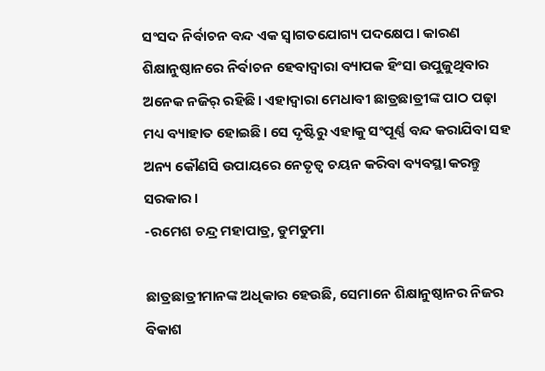ସଂସଦ ନିର୍ବାଚନ ବନ୍ଦ ଏକ ସ୍ବାଗତଯୋଗ୍ୟ ପଦକ୍ଷେପ। କାରଣ ଶିକ୍ଷାନୁଷ୍ଠାନରେ ନିର୍ବାଚନ ହେବାଦ୍ବାରା ବ୍ୟାପକ ହିଂସା ଉପୁଜୁଥିବାର ଅନେକ ନଜିର୍‌ ରହିଛି। ଏହାଦ୍ବାରା ମେଧାବୀ ଛାତ୍ରଛାତ୍ରୀଙ୍କ ପାଠ ପଢ଼ା ମଧ୍ୟ ବ୍ୟାହାତ ହୋଇଛି। ସେ ଦୃଷ୍ଟିରୁ ଏହାକୁ ସଂପୂର୍ଣ୍ଣ ବନ୍ଦ କରାଯିବା ସହ ଅନ୍ୟ କୌଣସି ଉପାୟରେ ନେତୃତ୍ବ ଚୟନ କରିବା ବ୍ୟବସ୍ଥା କରନ୍ତୁ ସରକାର।
-ରମେଶ ଚନ୍ଦ୍ର ମହାପାତ୍ର, ଡୁମଡୁମା

ଛାତ୍ରଛାତ୍ରୀମାନଙ୍କ ଅଧିକାର ହେଉଛି, ସେମାନେ ଶିକ୍ଷାନୁଷ୍ଠାନର ନିଜର ବିକାଶ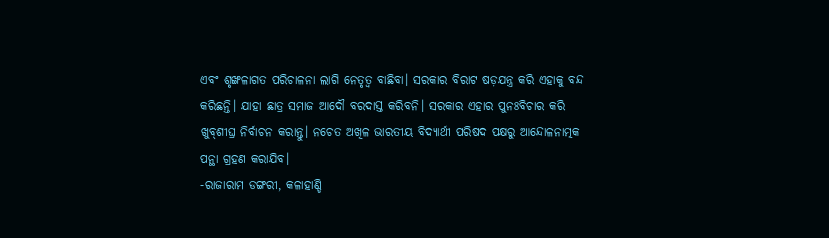ଏବଂ ଶୃଙ୍ଖଳାଗତ ପରିଚାଳନା ଲାଗି ନେତୃତ୍ବ ବାଛିବା। ସରକାର ବିରାଟ ଷଡ଼ଯନ୍ତ୍ର କରି ଏହାକୁ ବନ୍ଦ କରିଛନ୍ତି। ଯାହା ଛାତ୍ର ସମାଜ ଆଦୌ ବରଦାସ୍ତ କରିବନି। ସରକାର ଏହାର ପୁନଃବିଚାର କରି ଖୁବ୍‌ଶୀଘ୍ର ନିର୍ବାଚନ କରାନ୍ତୁ। ନଚେତ ଅଖିଳ ଭାରତୀୟ ବିଦ୍ୟାର୍ଥୀ ପରିଷଦ ପକ୍ଷରୁ ଆନ୍ଦୋଳନାତ୍ମକ ପନ୍ଥା ଗ୍ରହଣ କରାଯିବ।
-ରାଜାରାମ ଡଙ୍ଗରୀ, କଳାହାଣ୍ଡି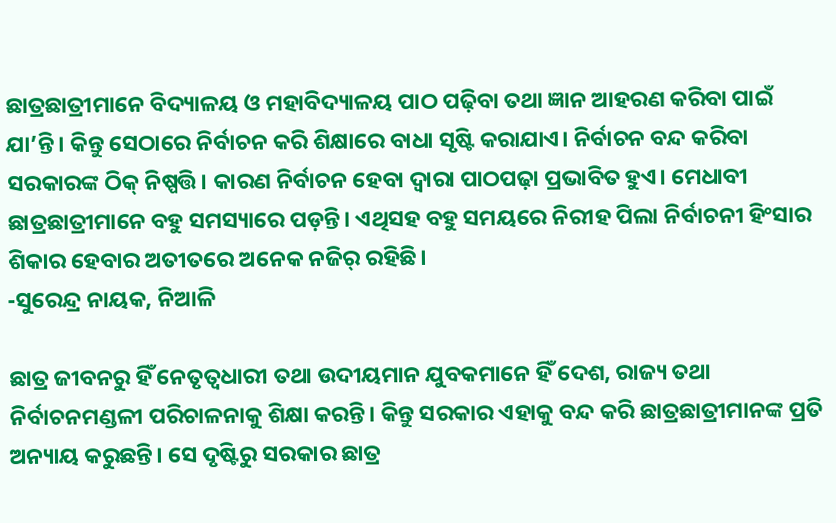ଛାତ୍ରଛାତ୍ରୀମାନେ ବିଦ୍ୟାଳୟ ଓ ମହାବିଦ୍ୟାଳୟ ପାଠ ପଢ଼ିବା ତଥା ଜ୍ଞାନ ଆହରଣ କରିବା ପାଇଁ ଯା’ନ୍ତି। କିନ୍ତୁ ସେଠାରେ ନିର୍ବାଚନ କରି ଶିକ୍ଷାରେ ବାଧା ସୃଷ୍ଟି କରାଯାଏ। ନିର୍ବାଚନ ବନ୍ଦ କରିବା ସରକାରଙ୍କ ଠିକ୍‌ ନିଷ୍ପତ୍ତି। କାରଣ ନିର୍ବାଚନ ହେବା ଦ୍ବାରା ପାଠପଢ଼ା ପ୍ରଭାବିତ ହୁଏ। ମେଧାବୀ ଛାତ୍ରଛାତ୍ରୀମାନେ ବହୁ ସମସ୍ୟାରେ ପଡ଼ନ୍ତି। ଏଥିସହ ବହୁ ସମୟରେ ନିରୀହ ପିଲା ନିର୍ବାଚନୀ ହିଂସାର ଶିକାର ହେବାର ଅତୀତରେ ଅନେକ ନଜିର୍‌ ରହିଛି।
-ସୁରେନ୍ଦ୍ର ନାୟକ, ନିଆଳି

ଛାତ୍ର ଜୀବନରୁ ହିଁ ନେତୃତ୍ବଧାରୀ ତଥା ଉଦୀୟମାନ ଯୁବକମାନେ ହିଁ ଦେଶ, ରାଜ୍ୟ ତଥା ନିର୍ବାଚନମଣ୍ଡଳୀ ପରିଚାଳନାକୁ ଶିକ୍ଷା କରନ୍ତି। କିନ୍ତୁ ସରକାର ଏହାକୁ ବନ୍ଦ କରି ଛାତ୍ରଛାତ୍ରୀମାନଙ୍କ ପ୍ରତି ଅନ୍ୟାୟ କରୁଛନ୍ତି। ସେ ଦୃଷ୍ଟିରୁ ସରକାର ଛାତ୍ର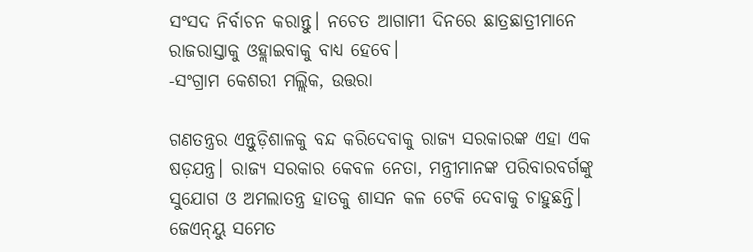ସଂସଦ ନିର୍ବାଚନ କରାନ୍ତୁ। ନଚେତ ଆଗାମୀ ଦିନରେ ଛାତ୍ରଛାତ୍ରୀମାନେ ରାଜରାସ୍ତାକୁ ଓହ୍ଲାଇବାକୁ ବାଧ୍ୟ ହେବେ।
-ସଂଗ୍ରାମ କେଶରୀ ମଲ୍ଲିକ‌, ଉତ୍ତରା

ଗଣତନ୍ତ୍ରର ଏନ୍ତୁଡ଼ିଶାଳକୁ ବନ୍ଦ କରିଦେବାକୁ ରାଜ୍ୟ ସରକାରଙ୍କ ଏହା ଏକ ଷଡ଼ଯନ୍ତ୍ର। ରାଜ୍ୟ ସରକାର କେବଳ ନେତା, ମନ୍ତ୍ରୀମାନଙ୍କ ପରିବାରବର୍ଗଙ୍କୁ ସୁଯୋଗ ଓ ଅମଲାତନ୍ତ୍ର ହାତକୁ ଶାସନ କଳ ଟେକି ଦେବାକୁ ଚାହୁଛନ୍ତି। ଜେଏନ୍‌ୟୁ ସମେତ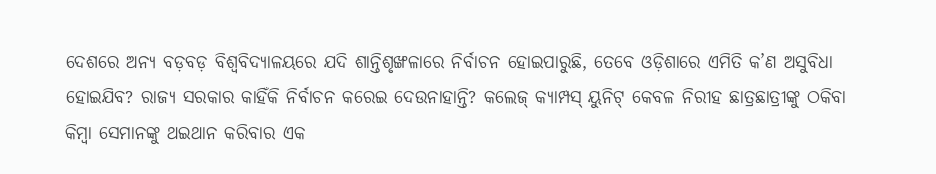ଦେଶରେ ଅନ୍ୟ ବଡ଼ବଡ଼ ବିଶ୍ୱବିଦ୍ୟାଳୟରେ ଯଦି ଶାନ୍ତିଶୃଙ୍ଖଳାରେ ନିର୍ବାଚନ ହୋଇପାରୁଛି, ତେବେ ଓଡ଼ିଶାରେ ଏମିତି କ’ଣ ଅସୁବିଧା ହୋଇଯିବ? ରାଜ୍ୟ ସରକାର କାହିଁକି ନିର୍ବାଚନ କରେଇ ଦେଉନାହାନ୍ତି? କଲେଜ୍ କ୍ୟାମ୍ପସ୍‌ ୟୁନିଟ୍‌ କେବଳ ନିରୀହ ଛାତ୍ରଛାତ୍ରୀଙ୍କୁ ଠକିବା କିମ୍ବା ସେମାନଙ୍କୁ ଥଇଥାନ କରିବାର ଏକ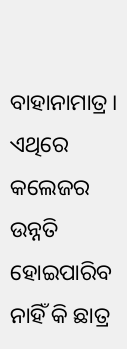ବାହାନାମାତ୍ର। ଏଥିରେ କଲେଜର ଉନ୍ନତି ହୋଇପାରିବ ନାହିଁ କି ଛାତ୍ର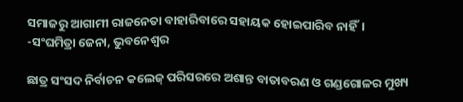ସମାଜରୁ ଆଗାମୀ ରାଜନେତା ବାହାରିବାରେ ସହାୟକ ହୋଇପାରିବ ନାହିଁ।
-ସଂଘମିତ୍ରା ଜେନା, ଭୁବନେଶ୍ୱର

ଛାତ୍ର ସଂସଦ ନିର୍ବାଚନ କଲେଜ୍ ପରିସରରେ ଅଶାନ୍ତ ବାତାବରଣ ଓ ଗଣ୍ଡଗୋଳର ମୁଖ୍ୟ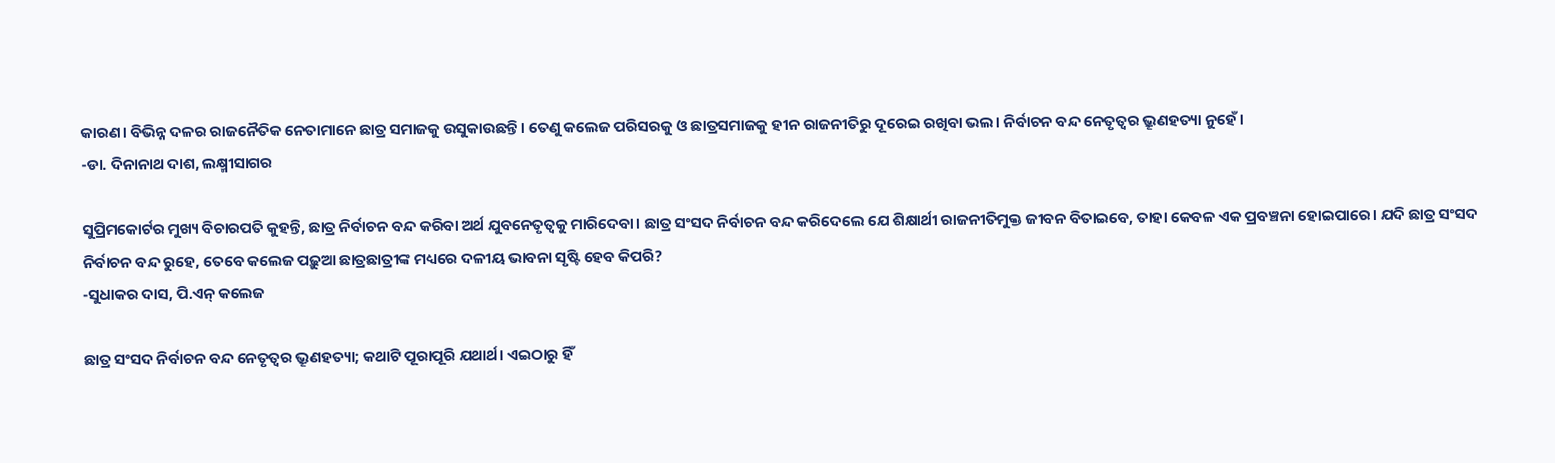କାରଣ। ବିଭିନ୍ନ ଦଳର ରାଜନୈତିକ ନେତାମାନେ ଛାତ୍ର ସମାଜକୁ ଉସୁକାଉଛନ୍ତି। ତେଣୁ କଲେଜ ପରିସରକୁ ଓ ଛାତ୍ରସମାଜକୁ ହୀନ ରାଜନୀତିରୁ ଦୂରେଇ ରଖିବା ଭଲ। ନିର୍ବାଚନ ବନ୍ଦ ନେତୃତ୍ବର ଭ୍ରୂଣହତ୍ୟା ନୁହେଁ।
-ଡା. ଦିନାନାଥ ଦାଶ, ଲକ୍ଷ୍ମୀସାଗର

ସୁପ୍ରିମକୋର୍ଟର ମୁଖ୍ୟ ବିଚାରପତି କୁହନ୍ତି, ଛାତ୍ର ନିର୍ବାଚନ ବନ୍ଦ କରିବା ଅର୍ଥ ଯୁବନେତୃତ୍ୱକୁ ମାରିଦେବା। ଛାତ୍ର ସଂସଦ ନିର୍ବାଚନ ବନ୍ଦ କରିଦେଲେ ଯେ ଶିକ୍ଷାର୍ଥୀ ରାଜନୀତିମୁକ୍ତ ଜୀବନ ବିତାଇବେ, ତାହା କେବଳ ଏକ ପ୍ରବଞ୍ଚନା ହୋଇପାରେ। ଯଦି ଛାତ୍ର ସଂସଦ ନିର୍ବାଚନ ବନ୍ଦ ରୁହେ, ତେବେ କଲେଜ ପଢ଼ୁଆ ଛାତ୍ରଛାତ୍ରୀଙ୍କ ମଧ୍ୟରେ ଦଳୀୟ ଭାବନା ସୃଷ୍ଟି ହେବ କିପରି?
-ସୁଧାକର ଦାସ, ପି.ଏନ୍‌ କଲେଜ

ଛାତ୍ର ସଂସଦ ନିର୍ବାଚନ ବନ୍ଦ ନେତୃତ୍ୱର ଭ୍ରୂଣହତ୍ୟା; କଥାଟି ପୂରାପୂରି ଯଥାର୍ଥ। ଏଇଠାରୁ ହିଁ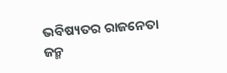ଭବିଷ୍ୟତର ରାଜନେତା ଜନ୍ମ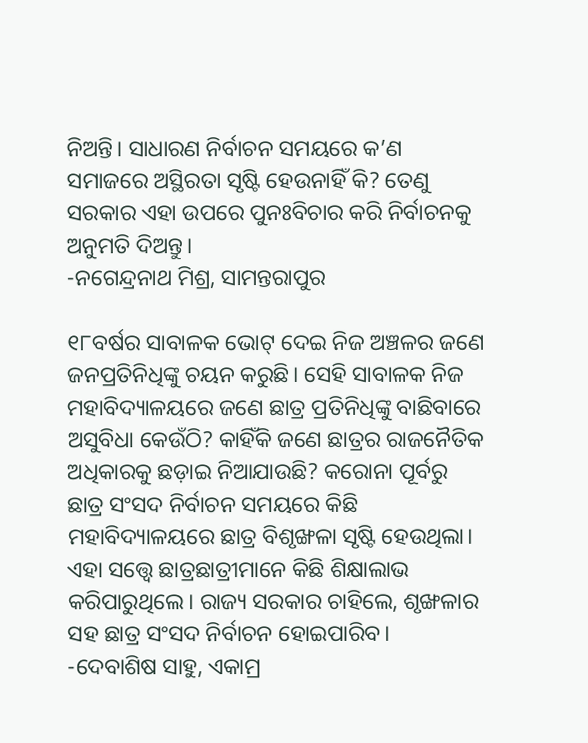ନିଅନ୍ତି। ସାଧାରଣ ନିର୍ବାଚନ ସମୟରେ କ’ଣ ସମାଜରେ ଅସ୍ଥିରତା ସୃଷ୍ଟି ହେଉନାହିଁ କି? ତେଣୁ ସରକାର ଏହା ଉପରେ ପୁନଃବିଚାର କରି ନିର୍ବାଚନକୁ ଅନୁମତି ଦିଅନ୍ତୁ।
-ନଗେନ୍ଦ୍ରନାଥ ମିଶ୍ର, ସାମନ୍ତରାପୁର

୧୮ବର୍ଷର ସାବାଳକ ଭୋଟ୍‌ ଦେଇ ନିଜ ଅଞ୍ଚଳର ଜଣେ ଜନପ୍ରତିନିଧିଙ୍କୁ ଚୟନ କରୁଛି। ସେହି ସାବାଳକ ନିଜ ମହାବିଦ୍ୟାଳୟରେ ଜଣେ ଛାତ୍ର ପ୍ରତିନିଧିଙ୍କୁ ବାଛିବାରେ ଅସୁବିଧା କେଉଁଠି? କାହିଁକି ଜଣେ ଛାତ୍ରର ରାଜନୈତିକ ଅଧିକାରକୁ ଛଡ଼ାଇ ନିଆଯାଉଛି? କରୋନା ପୂର୍ବରୁ ଛାତ୍ର ସଂସଦ ନିର୍ବାଚନ ସମୟରେ କିଛି ମହାବିଦ୍ୟାଳୟରେ ଛାତ୍ର ବିଶୃଙ୍ଖଳା ସୃଷ୍ଟି ହେଉଥିଲା। ଏହା ସତ୍ତ୍ୱେ ଛାତ୍ରଛାତ୍ରୀମାନେ କିଛି ଶିକ୍ଷାଲାଭ କରିପାରୁଥିଲେ। ରାଜ୍ୟ ସରକାର ଚାହିଲେ, ଶୃଙ୍ଖଳାର ସହ ଛାତ୍ର ସଂସଦ ନିର୍ବାଚନ ହୋଇପାରିବ।
-ଦେବାଶିଷ ସାହୁ, ଏକାମ୍ର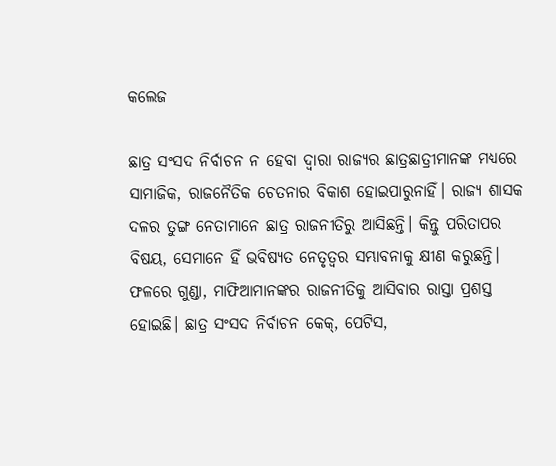କଲେଜ

ଛାତ୍ର ସଂସଦ ନିର୍ବାଚନ ନ ହେବା ଦ୍ବାରା ରାଜ୍ୟର ଛାତ୍ରଛାତ୍ରୀମାନଙ୍କ ମଧ୍ୟରେ ସାମାଜିକ, ରାଜନୈତିକ ଚେତନାର ବିକାଶ ହୋଇପାରୁନାହିଁ। ରାଜ୍ୟ ଶାସକ ଦଳର ତୁଙ୍ଗ ନେତାମାନେ ଛାତ୍ର ରାଜନୀତିରୁ ଆସିଛନ୍ତି। କିନ୍ତୁ ପରିତାପର ବିଷୟ, ସେମାନେ ହିଁ ଭବିଷ୍ୟତ ନେତୃତ୍ୱର ସମ୍ଭାବନାକୁ କ୍ଷୀଣ କରୁଛନ୍ତି। ଫଳରେ ଗୁଣ୍ଡା, ମାଫିଆମାନଙ୍କର ରାଜନୀତିକୁ ଆସିବାର ରାସ୍ତା ପ୍ରଶସ୍ତ ହୋଇଛି। ଛାତ୍ର ସଂସଦ ନିର୍ବାଚନ କେକ୍, ପେଟିସ,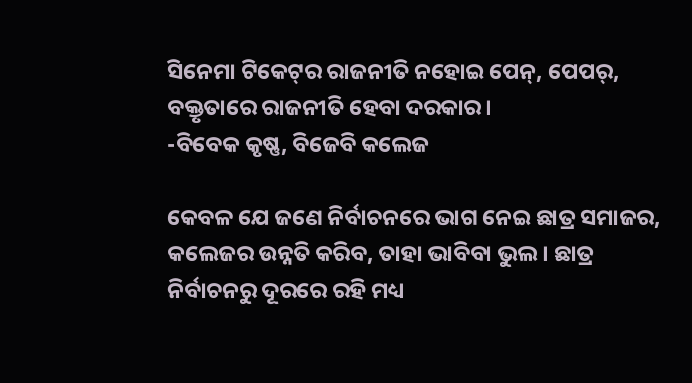ସିନେମା ଟିକେଟ୍‌ର ରାଜନୀତି ନହୋଇ ପେନ୍, ପେପର୍‌, ବକ୍ତୃତାରେ ରାଜନୀତି ହେବା ଦରକାର।
-ବିବେକ କୃଷ୍ଣ, ବିଜେବି କଲେଜ

କେବଳ ଯେ ଜଣେ ନିର୍ବାଚନରେ ଭାଗ ନେଇ ଛାତ୍ର ସମାଜର, କଲେଜର ଉନ୍ନତି କରିବ, ତାହା ଭାବିବା ଭୁଲ। ଛାତ୍ର ନିର୍ବାଚନରୁ ଦୂରରେ ରହି ମଧ୍ୟ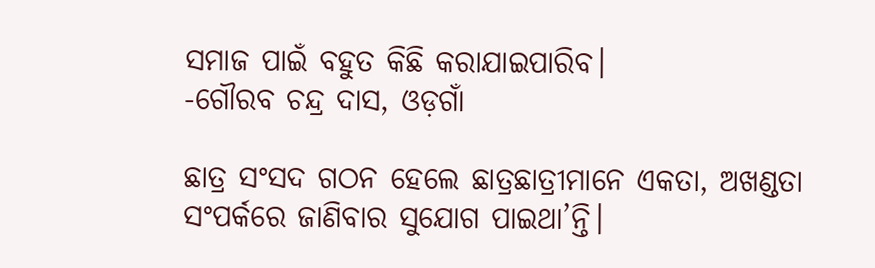ସମାଜ ପାଇଁ ବହୁତ କିଛି କରାଯାଇପାରିବ।
-ଗୌରବ ଚନ୍ଦ୍ର ଦାସ, ଓଡ଼ଗାଁ

ଛାତ୍ର ସଂସଦ ଗଠନ ହେଲେ ଛାତ୍ରଛାତ୍ରୀମାନେ ଏକତା, ଅଖଣ୍ଡତା ସଂପର୍କରେ ଜାଣିବାର ସୁଯୋଗ ପାଇଥା’ନ୍ତି।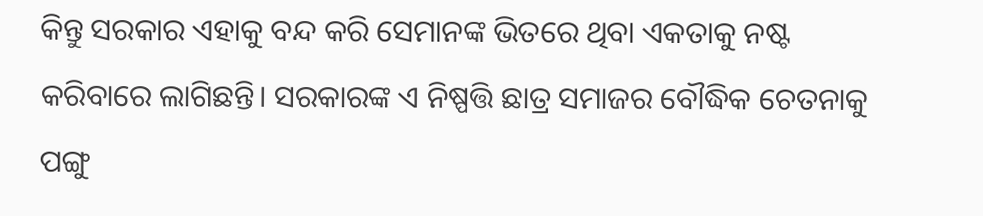କିନ୍ତୁ ସରକାର ଏହାକୁ ବନ୍ଦ କରି ସେମାନଙ୍କ ଭିତରେ ଥିବା ଏକତାକୁ ନଷ୍ଟ କରିବାରେ ଲାଗିଛନ୍ତି। ସରକାରଙ୍କ ଏ ନିଷ୍ପତ୍ତି ଛାତ୍ର ସମାଜର ବୌଦ୍ଧିକ ଚେତନାକୁ ପଙ୍ଗୁ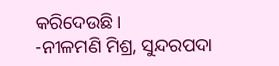କରିଦେଉଛି।
-ନୀଳମଣି ମିଶ୍ର, ସୁନ୍ଦରପଦା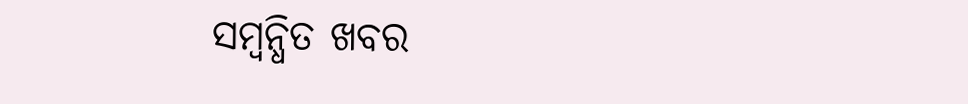ସମ୍ବନ୍ଧିତ ଖବର